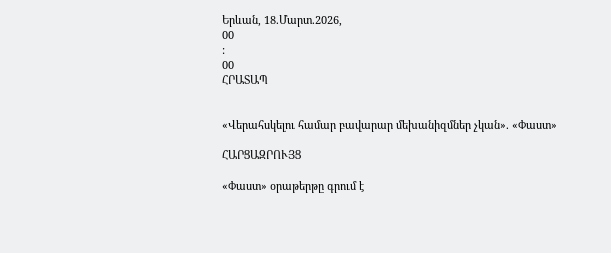Երևան, 18.Մարտ.2026,
00
:
00
ՀՐԱՏԱՊ


«Վերահսկելու համար բավարար մեխանիզմներ չկան». «Փաստ»

ՀԱՐՑԱԶՐՈՒՅՑ

«Փաստ» օրաթերթը գրում է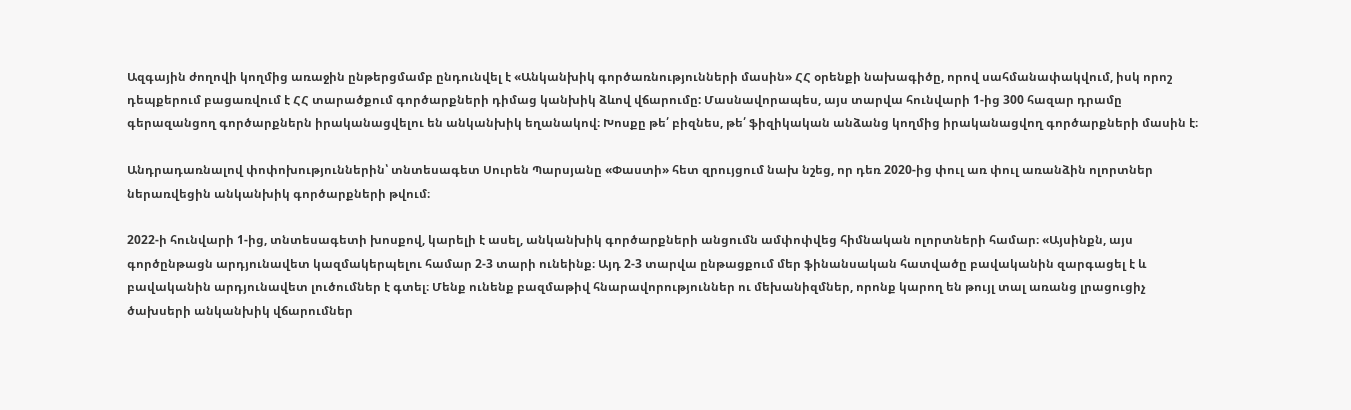Ազգային ժողովի կողմից առաջին ընթերցմամբ ընդունվել է «Անկանխիկ գործառնությունների մասին» ՀՀ օրենքի նախագիծը, որով սահմանափակվում, իսկ որոշ դեպքերում բացառվում է ՀՀ տարածքում գործարքների դիմաց կանխիկ ձևով վճարումը: Մասնավորապես, այս տարվա հունվարի 1-ից 300 հազար դրամը գերազանցող գործարքներն իրականացվելու են անկանխիկ եղանակով։ Խոսքը թե՛ բիզնես, թե՛ ֆիզիկական անձանց կողմից իրականացվող գործարքների մասին է։

Անդրադառնալով փոփոխություններին՝ տնտեսագետ Սուրեն Պարսյանը «Փաստի» հետ զրույցում նախ նշեց, որ դեռ 2020-ից փուլ առ փուլ առանձին ոլորտներ ներառվեցին անկանխիկ գործարքների թվում։

2022-ի հունվարի 1-ից, տնտեսագետի խոսքով, կարելի է ասել, անկանխիկ գործարքների անցումն ամփոփվեց հիմնական ոլորտների համար։ «Այսինքն, այս գործընթացն արդյունավետ կազմակերպելու համար 2-3 տարի ունեինք։ Այդ 2-3 տարվա ընթացքում մեր ֆինանսական հատվածը բավականին զարգացել է և բավականին արդյունավետ լուծումներ է գտել։ Մենք ունենք բազմաթիվ հնարավորություններ ու մեխանիզմներ, որոնք կարող են թույլ տալ առանց լրացուցիչ ծախսերի անկանխիկ վճարումներ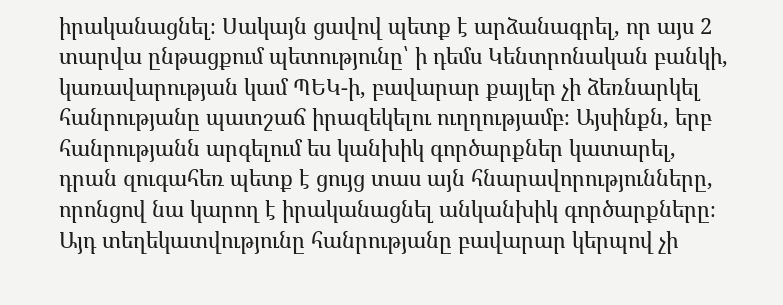իրականացնել։ Սակայն ցավով պետք է արձանագրել, որ այս 2 տարվա ընթացքում պետությունը՝ ի դեմս Կենտրոնական բանկի, կառավարության կամ ՊԵԿ-ի, բավարար քայլեր չի ձեռնարկել հանրությանը պատշաճ իրազեկելու ուղղությամբ։ Այսինքն, երբ հանրությանն արգելում ես կանխիկ գործարքներ կատարել, դրան զուգահեռ պետք է ցույց տաս այն հնարավորությունները, որոնցով նա կարող է իրականացնել անկանխիկ գործարքները։ Այդ տեղեկատվությունը հանրությանը բավարար կերպով չի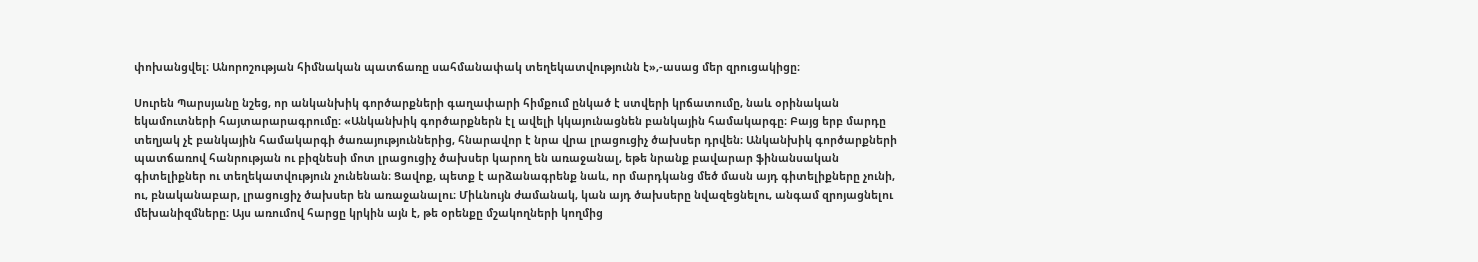փոխանցվել։ Անորոշության հիմնական պատճառը սահմանափակ տեղեկատվությունն է»,-ասաց մեր զրուցակիցը։

Սուրեն Պարսյանը նշեց, որ անկանխիկ գործարքների գաղափարի հիմքում ընկած է ստվերի կրճատումը, նաև օրինական եկամուտների հայտարարագրումը։ «Անկանխիկ գործարքներն էլ ավելի կկայունացնեն բանկային համակարգը։ Բայց երբ մարդը տեղյակ չէ բանկային համակարգի ծառայություններից, հնարավոր է նրա վրա լրացուցիչ ծախսեր դրվեն։ Անկանխիկ գործարքների պատճառով հանրության ու բիզնեսի մոտ լրացուցիչ ծախսեր կարող են առաջանալ, եթե նրանք բավարար ֆինանսական գիտելիքներ ու տեղեկատվություն չունենան։ Ցավոք, պետք է արձանագրենք նաև, որ մարդկանց մեծ մասն այդ գիտելիքները չունի, ու, բնականաբար, լրացուցիչ ծախսեր են առաջանալու։ Միևնույն ժամանակ, կան այդ ծախսերը նվազեցնելու, անգամ զրոյացնելու մեխանիզմները։ Այս առումով հարցը կրկին այն է, թե օրենքը մշակողների կողմից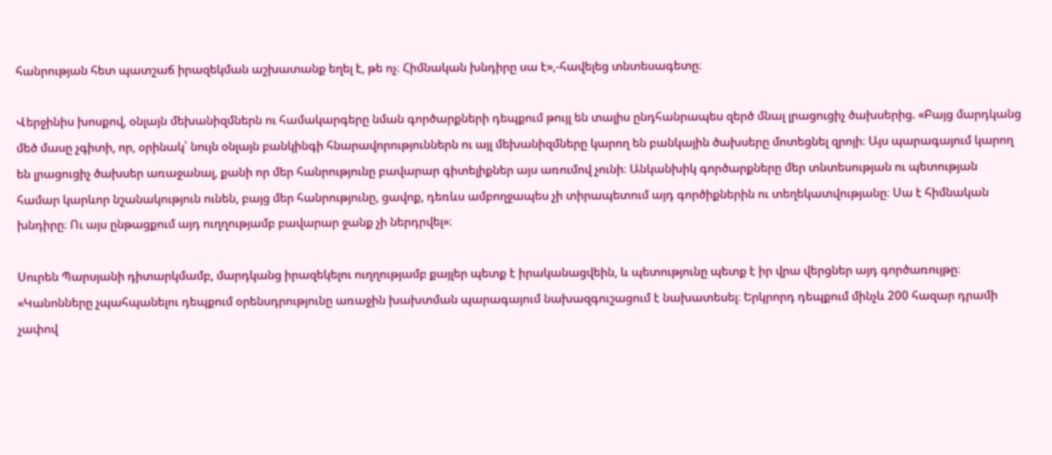հանրության հետ պատշաճ իրազեկման աշխատանք եղել է, թե ոչ։ Հիմնական խնդիրը սա է»,-հավելեց տնտեսագետը։

Վերջինիս խոսքով, օնլայն մեխանիզմներն ու համակարգերը նման գործարքների դեպքում թույլ են տալիս ընդհանրապես զերծ մնալ լրացուցիչ ծախսերից. «Բայց մարդկանց մեծ մասը չգիտի, որ, օրինակ՝ նույն օնլայն բանկինգի հնարավորություններն ու այլ մեխանիզմները կարող են բանկային ծախսերը մոտեցնել զրոյի։ Այս պարագայում կարող են լրացուցիչ ծախսեր առաջանալ, քանի որ մեր հանրությունը բավարար գիտելիքներ այս առումով չունի։ Անկանխիկ գործարքները մեր տնտեսության ու պետության համար կարևոր նշանակություն ունեն, բայց մեր հանրությունը, ցավոք, դեռևս ամբողջապես չի տիրապետում այդ գործիքներին ու տեղեկատվությանը։ Սա է հիմնական խնդիրը։ Ու այս ընթացքում այդ ուղղությամբ բավարար ջանք չի ներդրվել»։

Սուրեն Պարսյանի դիտարկմամբ, մարդկանց իրազեկելու ուղղությամբ քայլեր պետք է իրականացվեին, և պետությունը պետք է իր վրա վերցներ այդ գործառույթը։ «Կանոնները չպահպանելու դեպքում օրենսդրությունը առաջին խախտման պարագայում նախազգուշացում է նախատեսել։ Երկրորդ դեպքում մինչև 200 հազար դրամի չափով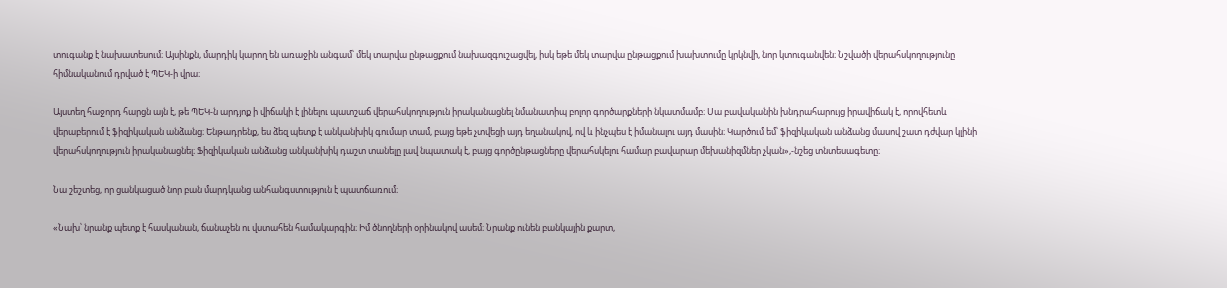տուգանք է նախատեսում։ Այսինքն, մարդիկ կարող են առաջին անգամ՝ մեկ տարվա ընթացքում նախազգուշացվել, իսկ եթե մեկ տարվա ընթացքում խախտումը կրկնվի, նոր կտուգանվեն։ Նշվածի վերահսկողությունը հիմնականում դրված է ՊԵԿ-ի վրա։

Այստեղ հաջորդ հարցն այն է, թե ՊԵԿ-ն արդյոք ի վիճակի է լինելու պատշաճ վերահսկողություն իրականացնել նմանատիպ բոլոր գործարքների նկատմամբ։ Սա բավականին խնդրահարույց իրավիճակ է, որովհետև վերաբերում է ֆիզիկական անձանց։ Ենթադրենք, ես ձեզ պետք է անկանխիկ գումար տամ, բայց եթե չտվեցի այդ եղանակով, ով և ինչպես է իմանալու այդ մասին։ Կարծում եմ՝ ֆիզիկական անձանց մասով շատ դժվար կլինի վերահսկողություն իրականացնել։ Ֆիզիկական անձանց անկանխիկ դաշտ տանելը լավ նպատակ է, բայց գործընթացները վերահսկելու համար բավարար մեխանիզմներ չկան»,-նշեց տնտեսագետը։

Նա շեշտեց, որ ցանկացած նոր բան մարդկանց անհանգստություն է պատճառում։

«Նախ՝ նրանք պետք է հասկանան, ճանաչեն ու վստահեն համակարգին։ Իմ ծնողների օրինակով ասեմ։ Նրանք ունեն բանկային քարտ,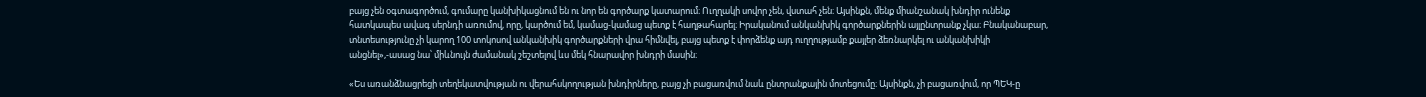բայց չեն օգտագործում, գումարը կանխիկացնում են ու նոր են գործարք կատարում։ Ուղղակի սովոր չեն, վստահ չեն։ Այսինքն, մենք միանշանակ խնդիր ունենք հատկապես ավագ սերնդի առումով, որը, կարծում եմ, կամաց-կամաց պետք է հաղթահարել։ Իրականում անկանխիկ գործարքներին այլընտրանք չկա։ Բնականաբար, տնտեսությունը չի կարող 100 տոկոսով անկանխիկ գործարքների վրա հիմնվել, բայց պետք է փորձենք այդ ուղղությամբ քայլեր ձեռնարկել ու անկանխիկի անցնել»,-ասաց նա՝ միևնույն ժամանակ շեշտելով ևս մեկ հնարավոր խնդրի մասին։

«Ես առանձնացրեցի տեղեկատվության ու վերահսկողության խնդիրները, բայց չի բացառվում նաև ընտրանքային մոտեցումը։ Այսինքն, չի բացառվում, որ ՊԵԿ-ը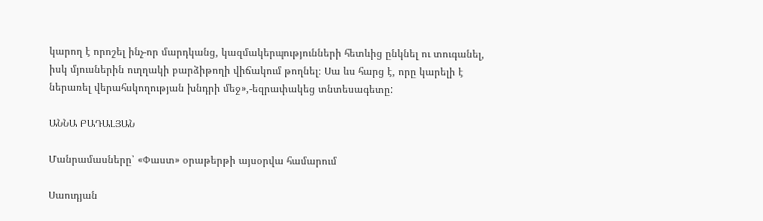կարող է որոշել ինչ-որ մարդկանց, կազմակերպությունների հետևից ընկնել ու տուգանել, իսկ մյուսներին ուղղակի բարձիթողի վիճակում թողնել։ Սա ևս հարց է, որը կարելի է ներառել վերահսկողության խնդրի մեջ»,-եզրափակեց տնտեսագետը:

ԱՆՆԱ ԲԱԴԱԼՅԱՆ

Մանրամասները՝ «Փաստ» օրաթերթի այսօրվա համարում

Սաուդյան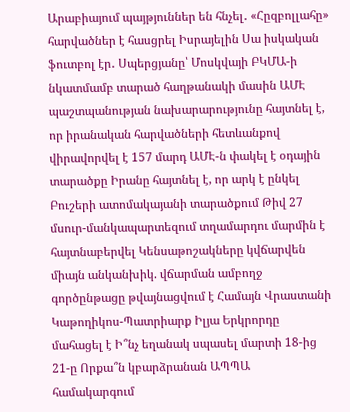Արաբիայում պայթյուններ են հնչել․ «Հըզբոլլահը» հարվածներ է հասցրել Իսրայելին Սա իսկական ֆուտբոլ էր․ Սպերցյանը՝ Մոսկվայի ԲԿՄԱ-ի նկատմամբ տարած հաղթանակի մասին ԱՄԷ պաշտպանության նախարարությունը հայտնել է, որ իրանական հարվածների հետևանքով վիրավորվել է 157 մարդ ԱՄԷ-ն փակել է օդային տարածքը Իրանը հայտնել է, որ արկ է ընկել Բուշերի ատոմակայանի տարածքում Թիվ 27 մսուր-մանկապարտեզում տղամարդու մարմին է հայտնաբերվել Կենսաթոշակները կվճարվեն միայն անկանխիկ. վճարման ամբողջ գործընթացը թվայնացվում է Համայն Վրաստանի Կաթողիկոս-Պատրիարք Իլյա Երկրորդը մահացել է Ի՞նչ եղանակ սպասել մարտի 18-ից 21-ը Որքա՞ն կբարձրանան ԱՊՊԱ համակարգում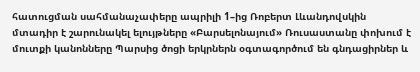հատուցման սահմանաչափերը ապրիլի 1–ից Ռոբերտ Լևանդովսկին մտադիր է շարունակել ելույթները «Բարսելոնայում» Ռուսաստանը փոխում է մուտքի կանոնները Պարսից ծոցի երկրներն օգտագործում են գնդացիրներ և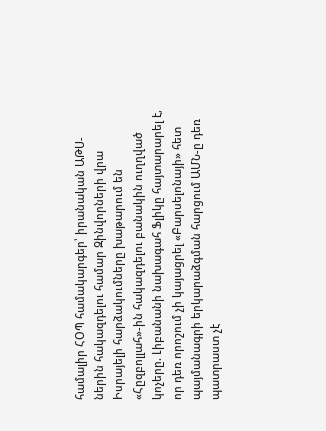համալիր ՀՕՊ համակարգեր՝ իրանական ԱԹՍ-ներին հակազդելու համար Զինվորների վրա Իսրայելի հարձակումները խաթարում են «Հըզբոլլահ»-ին հակազդելու բանակին ուղղված կոչերը. Լիբանանի նախագահ Ֆլիկը հայտարարել է, որ դեռ որոշում չի կայացրել «Բարսելոնայի» հետ պայմանագրի երկարաձգման հարցում ԱՄՆ-ը դեռ պատրաստ չէ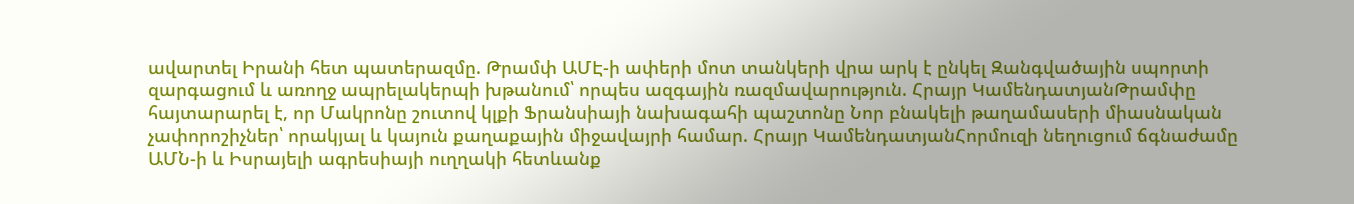ավարտել Իրանի հետ պատերազմը. Թրամփ ԱՄԷ-ի ափերի մոտ տանկերի վրա արկ է ընկել Զանգվածային սպորտի զարգացում և առողջ ապրելակերպի խթանում՝ որպես ազգային ռազմավարություն. Հրայր ԿամենդատյանԹրամփը հայտարարել է, որ Մակրոնը շուտով կլքի Ֆրանսիայի նախագահի պաշտոնը Նոր բնակելի թաղամասերի միասնական չափորոշիչներ՝ որակյալ և կայուն քաղաքային միջավայրի համար. Հրայր ԿամենդատյանՀորմուզի նեղուցում ճգնաժամը ԱՄՆ-ի և Իսրայելի ագրեսիայի ուղղակի հետևանք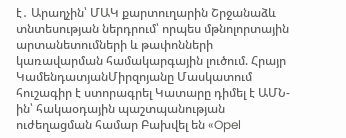է․ Արաղչին՝ ՄԱԿ քարտուղարին Շրջանաձև տնտեսության ներդրում՝ որպես մթնոլորտային արտանետումների և թափոնների կառավարման համակարգային լուծում. Հրայր ԿամենդատյանՄիրզոյանը Մասկատում հուշագիր է ստորագրել Կատարը դիմել է ԱՄՆ-ին՝ հակաօդային պաշտպանության ուժեղացման համար Բախվել են «Opel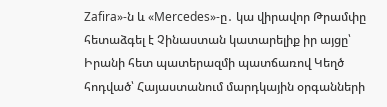Zafira»-ն և «Mercedes»-ը․ կա վիրավոր Թրամփը հետաձգել է Չինաստան կատարելիք իր այցը՝ Իրանի հետ պատերազմի պատճառով Կեղծ հոդված՝ Հայաստանում մարդկային օրգանների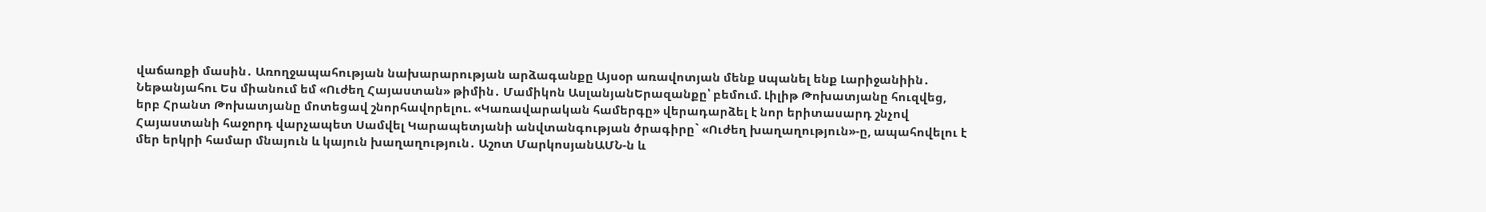վաճառքի մասին․ Առողջապահության նախարարության արձագանքը Այսօր առավոտյան մենք uպանել ենք Լարիջանիին․ Նեթանյահու Ես միանում եմ «Ուժեղ Հայաստան» թիմին․ Մամիկոն ԱսլանյանԵրազանքը՝ բեմում. Լիլիթ Թոխատյանը հուզվեց, երբ Հրանտ Թոխատյանը մոտեցավ շնորհավորելու. «Կառավարական համերգը» վերադարձել է նոր երիտասարդ շնչով Հայաստանի հաջորդ վարչապետ Սամվել Կարապետյանի անվտանգության ծրագիրը` «Ուժեղ խաղաղություն»-ը, ապահովելու է մեր երկրի համար մնայուն և կայուն խաղաղություն․ Աշոտ ՄարկոսյանԱՄՆ-ն և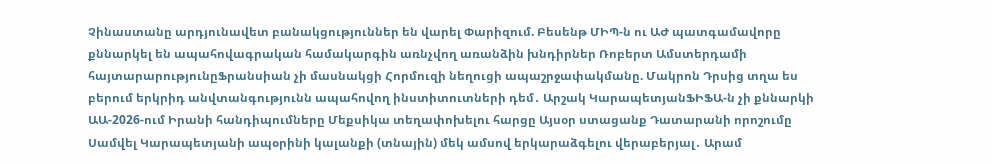Չինաստանը արդյունավետ բանակցություններ են վարել Փարիզում. Բեսենթ ՄԻՊ-ն ու ԱԺ պատգամավորը քննարկել են ապահովագրական համակարգին առնչվող առանձին խնդիրներ Ռոբերտ Ամստերդամի հայտարարությունըՖրանսիան չի մասնակցի Հորմուզի նեղուցի ապաշրջափակմանը. Մակրոն Դրսից տղա ես բերում երկրիդ անվտանգությունն ապահովող ինստիտուտների դեմ․ Արշակ ԿարապետյանՖԻՖԱ-ն չի քննարկի ԱԱ-2026-ում Իրանի հանդիպումները Մեքսիկա տեղափոխելու հարցը Այսօր ստացանք Դատարանի որոշումը Սամվել Կարապետյանի ապօրինի կալանքի (տնային) մեկ ամսով երկարաձգելու վերաբերյալ․ Արամ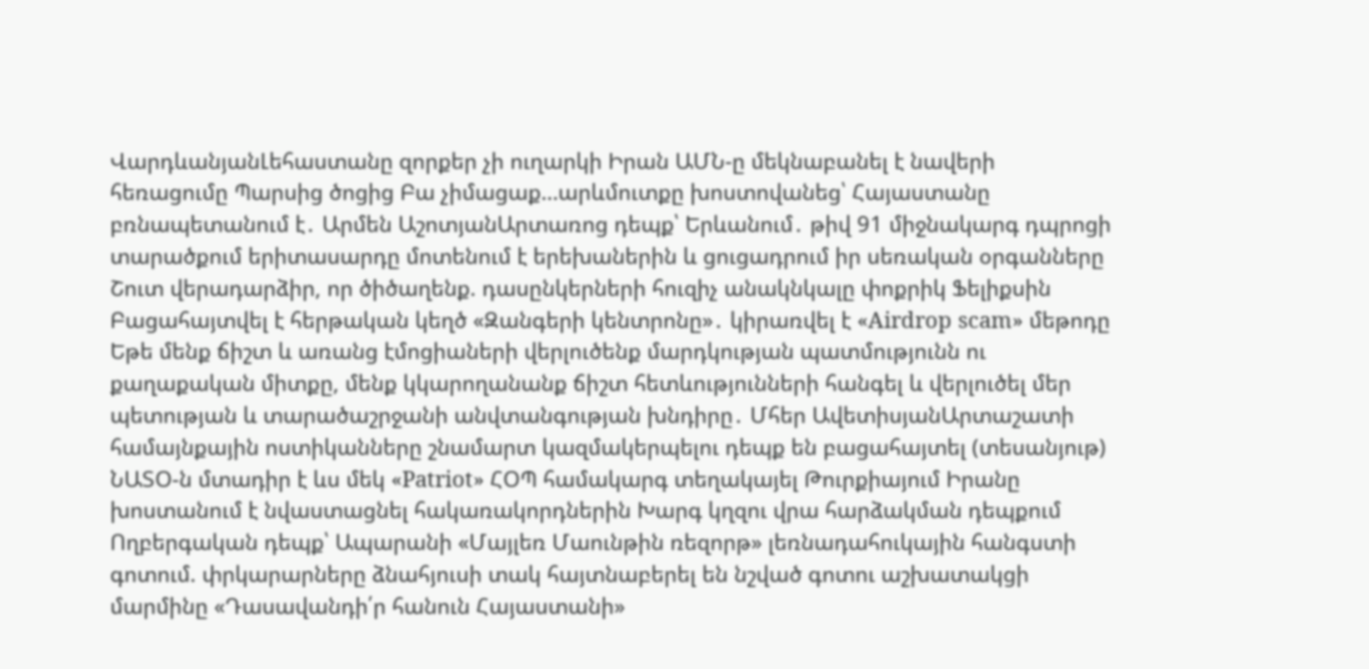ՎարդևանյանԼեհաստանը զորքեր չի ուղարկի Իրան ԱՄՆ-ը մեկնաբանել է նավերի հեռացումը Պարսից ծոցից Բա չիմացաք…արևմուտքը խոստովանեց՝ Հայաստանը բռնապետանում է․ Արմեն ԱշոտյանԱրտառոց դեպք՝ Երևանում․ թիվ 91 միջնակարգ դպրոցի տարածքում երիտասարդը մոտենում է երեխաներին և ցուցադրում իր սեռական օրգանները Շուտ վերադարձիր, որ ծիծաղենք. դասընկերների հուզիչ անակնկալը փոքրիկ Ֆելիքսին Բացահայտվել է հերթական կեղծ «Զանգերի կենտրոնը»․ կիրառվել է «Airdrop scam» մեթոդը Եթե մենք ճիշտ և առանց էմոցիաների վերլուծենք մարդկության պատմությունն ու քաղաքական միտքը, մենք կկարողանանք ճիշտ հետևությունների հանգել և վերլուծել մեր պետության և տարածաշրջանի անվտանգության խնդիրը․ Մհեր ԱվետիսյանԱրտաշատի համայնքային ոստիկանները շնամարտ կազմակերպելու դեպք են բացահայտել (տեսանյութ) ՆԱՏՕ-ն մտադիր է ևս մեկ «Patriot» ՀՕՊ համակարգ տեղակայել Թուրքիայում Իրանը խոստանում է նվաստացնել հակառակորդներին Խարգ կղզու վրա հարձակման դեպքում Ողբերգական դեպք՝ Ապարանի «Մայլեռ Մաունթին ռեզորթ» լեռնադահուկային հանգստի գոտում. փրկարարները ձնահյուսի տակ հայտնաբերել են նշված գոտու աշխատակցի մարմինը «Դասավանդի՛ր հանուն Հայաստանի»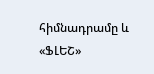հիմնադրամը և «ՖԼԵՇ»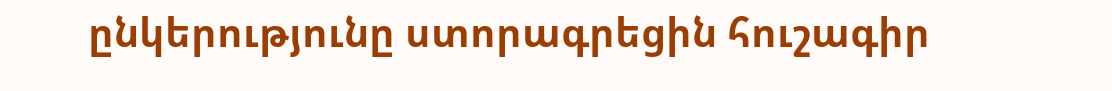ընկերությունը ստորագրեցին հուշագիր